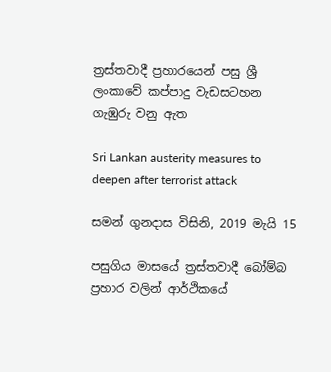ත්‍රස්තවාදී ප්‍රහාරයෙන් පසු ශ්‍රී ලංකාවේ කප්පාදු වැඩසටහන ගැඹුරු වනු ඇත

Sri Lankan austerity measures to deepen after terrorist attack

සමන් ගුනදාස විසිනි, 2019 මැයි 15

පසුගිය මාසයේ ත්‍රස්තවාදී බෝම්බ ප්‍රහාර වලින් ආර්ථිකයේ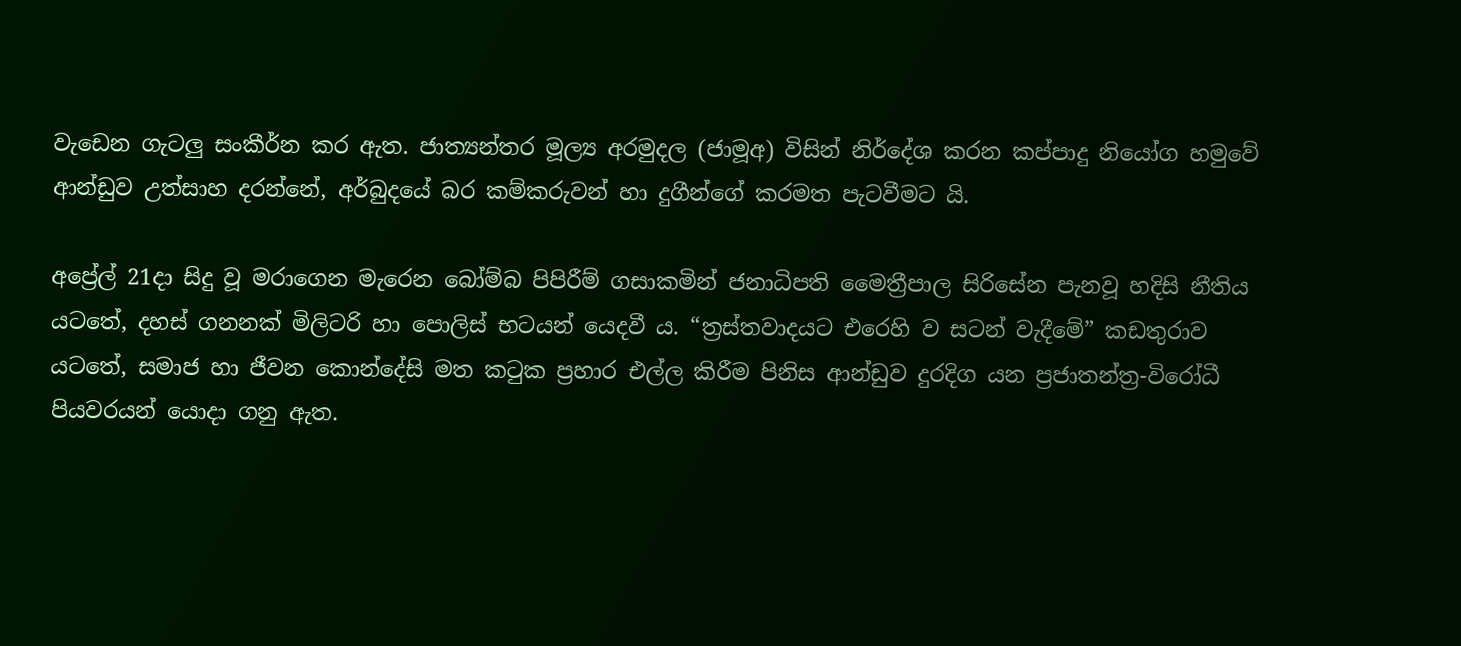වැඩෙන ගැටලු සංකීර්න කර ඇත. ජාත්‍යන්තර මූල්‍ය අරමුදල (ජාමූඅ) විසින් නිර්දේශ කරන කප්පාදු නියෝග හමුවේ ආන්ඩුව උත්සාහ දරන්නේ, අර්බුදයේ බර කම්කරුවන් හා දුගීන්ගේ කරමත පැටවීමට යි.

අප්‍රේල් 21දා සිදු වූ මරාගෙන මැරෙන බෝම්බ පිපිරීම් ගසාකමින් ජනාධිපති මෛත්‍රීපාල සිරිසේන පැනවූ හදිසි නීතිය යටතේ, දහස් ගනනක් මිලිටරි හා පොලිස් භටයන් යෙදවී ය. “ත්‍රස්තවාදයට එරෙහි ව සටන් වැදීමේ” කඩතුරාව යටතේ, සමාජ හා ජීවන කොන්දේසි මත කටුක ප්‍රහාර එල්ල කිරීම පිනිස ආන්ඩුව දුරදිග යන ප්‍රජාතන්ත්‍ර-විරෝධී පියවරයන් යොදා ගනු ඇත.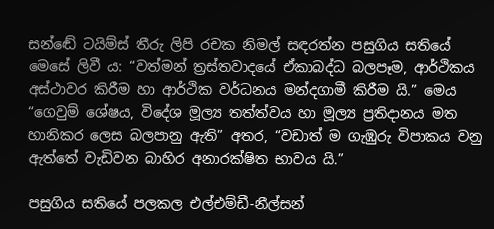සන්ඬේ ටයිම්ස් තීරු ලිපි රචක නිමල් සඳරත්න පසුගිය සතියේ මෙසේ ලිවී ය: “වත්මන් ත්‍රස්තවාදයේ ඒකාබද්ධ බලපෑම, ආර්ථිකය අස්ථාවර කිරීම හා ආර්ථික වර්ධනය මන්දගාමී කිරීම යි.” මෙය “ගෙවුම් ශේෂය, විදේශ මූල්‍ය තත්ත්වය හා මූල්‍ය ප්‍රතිදානය මත හානිකර ලෙස බලපානු ඇති” අතර, “වඩාත් ම ගැඹුරු විපාකය වනු ඇත්තේ වැඩිවන බාහිර අනාරක්ෂිත භාවය යි.”

පසුගිය සතියේ පලකල එල්එම්ඩී-නීල්සන්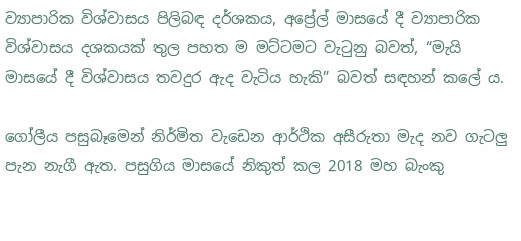ව්‍යාපාරික විශ්වාසය පිලිබඳ දර්ශකය, අප්‍රේල් මාසයේ දී ව්‍යාපාරික විශ්වාසය දශකයක් තුල පහත ම මට්ටමට වැටුනු බවත්, “මැයි මාසයේ දී විශ්වාසය තවදුර ඇද වැටිය හැකි” බවත් සඳහන් කලේ ය.

ගෝලීය පසුබෑමෙන් නිර්මිත වැඩෙන ආර්ථික අසීරුතා මැද නව ගැටලු පැන නැගී ඇත. පසුගිය මාසයේ නිකුත් කල 2018 මහ බැංකු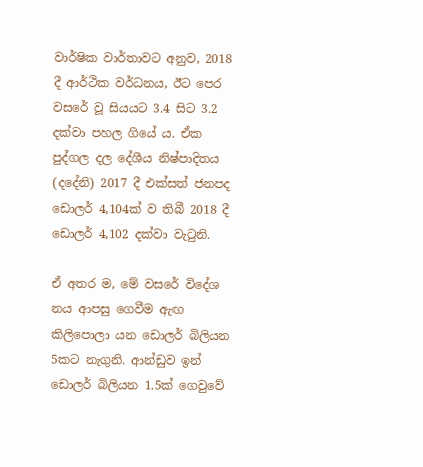වාර්ෂික වාර්තාවට අනුව, 2018 දී ආර්ථික වර්ධනය, ඊට පෙර වසරේ වූ සියයට 3.4 සිට 3.2 දක්වා පහල ගියේ ය. ඒක පුද්ගල දල දේශීය නිෂ්පාදිතය (දදේනි) 2017 දී එක්සත් ජනපද ඩොලර් 4,104ක් ව තිබී 2018 දී ඩොලර් 4,102 දක්වා වැටුනි.

ඒ අතර ම, මේ වසරේ විදේශ නය ආපසු ගෙවීම ඇඟ කිලිපොලා යන ඩොලර් බිලියන 5කට නැගුනි. ආන්ඩුව ඉන් ඩොලර් බිලියන 1.5ක් ගෙවුවේ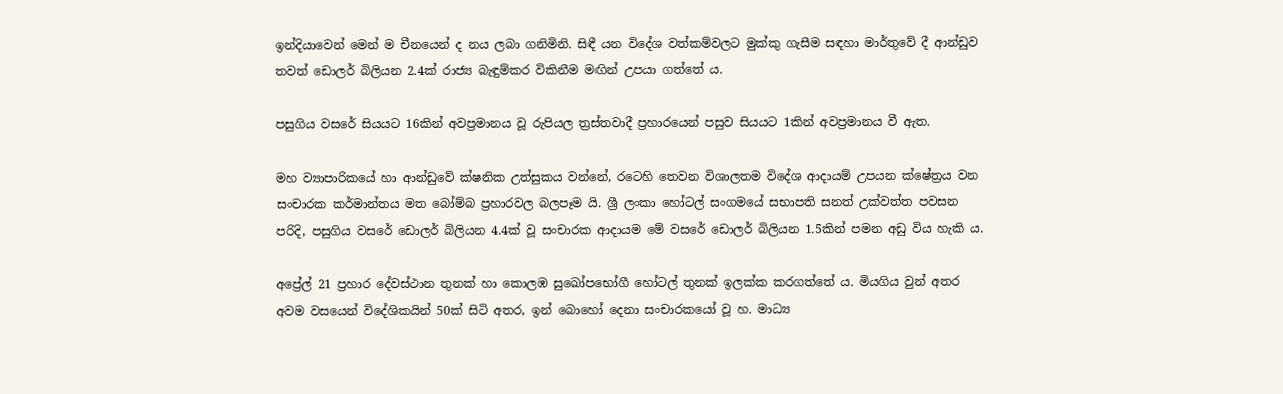ඉන්දියාවෙන් මෙන් ම චීනයෙන් ද නය ලබා ගනිමිනි. සිඳී යන විදේශ වත්කම්වලට මුක්කු ගැසීම සඳහා මාර්තුවේ දී ආන්ඩුව තවත් ඩොලර් බිලියන 2.4ක් රාජ්‍ය බැඳුම්කර විකිනීම මඟින් උපයා ගත්තේ ය.

පසුගිය වසරේ සියයට 16කින් අවප්‍රමානය වූ රුපියල ත්‍රස්තවාදී ප්‍රහාරයෙන් පසුව සියයට 1කින් අවප්‍රමානය වී ඇත.

මහ ව්‍යාපාරිකයේ හා ආන්ඩුවේ ක්ෂනික උත්සුකය වන්නේ, රටෙහි තෙවන විශාලතම විදේශ ආදායම් උපයන ක්ෂේත්‍රය වන සංචාරක කර්මාන්තය මත බෝම්බ ප්‍රහාරවල බලපෑම යි. ශ්‍රී ලංකා හෝටල් සංගමයේ සභාපති සනත් උක්වත්ත පවසන පරිදි, පසුගිය වසරේ ඩොලර් බිලියන 4.4ක් වූ සංචාරක ආදායම මේ වසරේ ඩොලර් බිලියන 1.5කින් පමන අඩු විය හැකි ය.

අප්‍රේල් 21 ප්‍රහාර දේවස්ථාන තුනක් හා කොලඹ සුඛෝපභෝගී හෝටල් තුනක් ඉලක්ක කරගත්තේ ය. මියගිය වුන් අතර අවම වසයෙන් විදේශිකයින් 50ක් සිටි අතර, ඉන් බොහෝ දෙනා සංචාරකයෝ වූ හ. මාධ්‍ය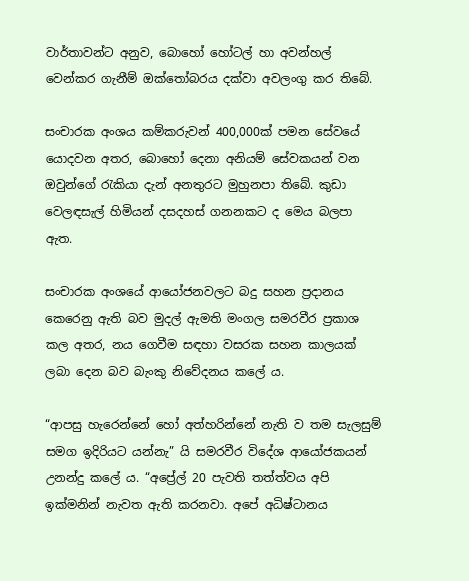වාර්තාවන්ට අනුව, බොහෝ හෝටල් හා අවන්හල් වෙන්කර ගැනීම් ඔක්තෝබරය දක්වා අවලංගු කර තිබේ.

සංචාරක අංශය කම්කරුවන් 400,000ක් පමන සේවයේ යොදවන අතර, බොහෝ දෙනා අනියම් සේවකයන් වන ඔවුන්ගේ රැකියා දැන් අනතුරට මුහුනපා තිබේ. කුඩා වෙලඳසැල් හිමියන් දසදහස් ගනනකට ද මෙය බලපා ඇත.

සංචාරක අංශයේ ආයෝජනවලට බදු සහන ප්‍රදානය කෙරෙනු ඇති බව මුදල් ඇමති මංගල සමරවීර ප්‍රකාශ කල අතර, නය ගෙවීම සඳහා වසරක සහන කාලයක් ලබා දෙන බව බැංකු නිවේදනය කලේ ය.

“ආපසු හැරෙන්නේ හෝ අත්හරින්නේ නැති ව තම සැලසුම් සමග ඉදිරියට යන්නැ” යි සමරවීර විදේශ ආයෝජකයන් උනන්දු කලේ ය. “අප්‍රේල් 20 පැවති තත්ත්වය අපි ඉක්මනින් නැවත ඇති කරනවා. අපේ අධිෂ්ටානය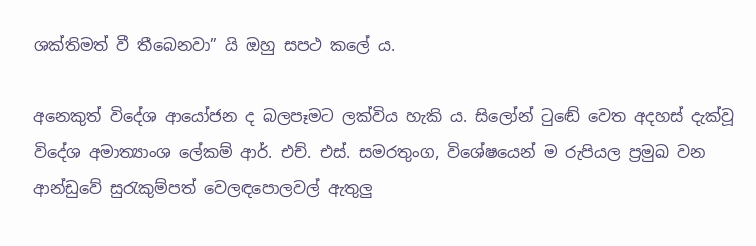ශක්තිමත් වී තීබෙනවා” යි ඔහු සපථ කලේ ය.

අනෙකුත් විදේශ ආයෝජන ද බලපෑමට ලක්විය හැකි ය. සිලෝන් ටුඬේ වෙත අදහස් දැක්වූ විදේශ අමාත්‍යාංශ ලේකම් ආර්. එච්. එස්. සමරතුංග, විශේෂයෙන් ම රුපියල ප්‍රමුඛ වන ආන්ඩුවේ සුරැකුම්පත් වෙලඳපොලවල් ඇතුලු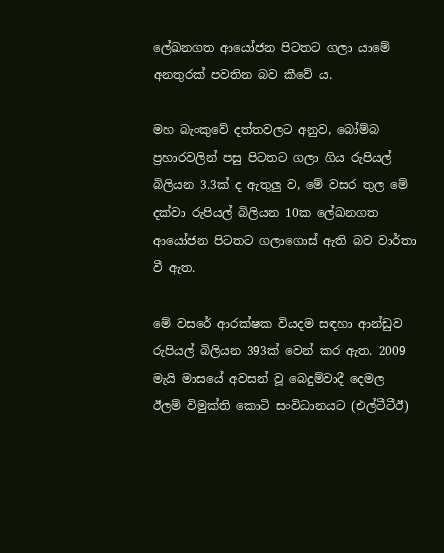ලේඛනගත ආයෝජන පිටතට ගලා යාමේ අනතුරක් පවතින බව කීවේ ය.

මහ බැංකුවේ දත්තවලට අනුව, බෝම්බ ප්‍රහාරවලින් පසු පිටතට ගලා ගිය රුපියල් බිලියන 3.3ක් ද ඇතුලු ව, මේ වසර තුල මේ දක්වා රුපියල් බිලියන 10ක ලේඛනගත ආයෝජන පිටතට ගලාගොස් ඇති බව වාර්තා වී ඇත.

මේ වසරේ ආරක්ෂක වියදම සඳහා ආන්ඩුව රුපියල් බිලියන 393ක් වෙන් කර ඇත. 2009 මැයි මාසයේ අවසන් වූ බෙදුම්වාදී දෙමල ඊලම් විමුක්ති කොටි සංවිධානයට (එල්ටීටීඊ)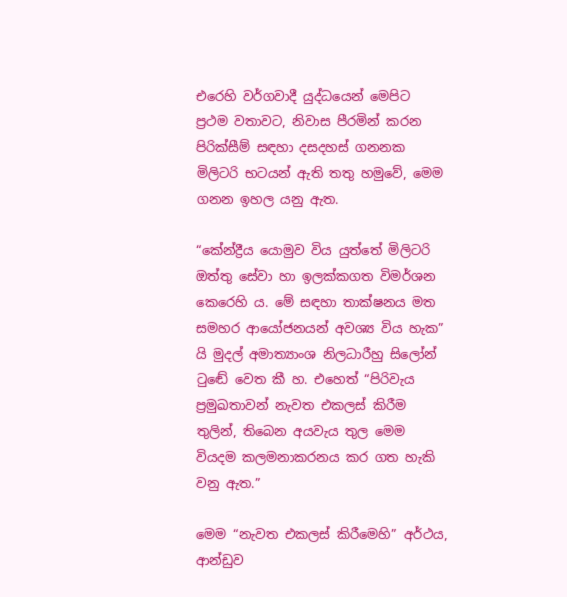එරෙහි වර්ගවාදී යුද්ධයෙන් මෙපිට ප්‍රථම වතාවට, නිවාස පීරමින් කරන පිරික්සීම් සඳහා දසදහස් ගනනක මිලිටරි භටයන් ඇති තතු හමුවේ, මෙම ගනන ඉහල යනු ඇත.

“කේන්ද්‍රීය යොමුව විය යුත්තේ මිලිටරි ඔත්තු සේවා හා ඉලක්කගත විමර්ශන කෙරෙහි ය. මේ සඳහා තාක්ෂනය මත සමහර ආයෝජනයන් අවශ්‍ය විය හැක” යි මුදල් අමාත්‍යාංශ නිලධාරීහු සිලෝන් ටුඬේ වෙත කී හ. එහෙත් “පිරිවැය ප්‍රමුඛතාවන් නැවත එකලස් කිරීම තුලින්, තිබෙන අයවැය තුල මෙම වියදම කලමනාකරනය කර ගත හැකි වනු ඇත.”

මෙම “නැවත එකලස් කිරීමෙහි” අර්ථය, ආන්ඩුව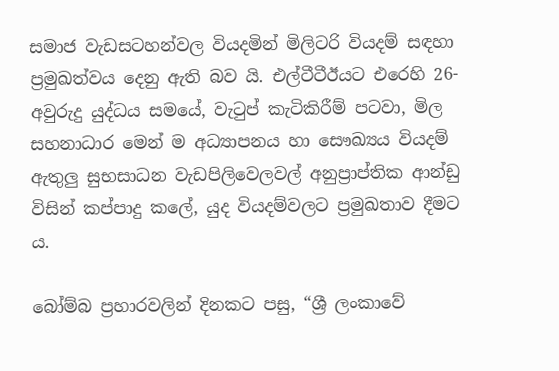සමාජ වැඩසටහන්වල වියදමින් මිලිටරි වියදම් සඳහා ප්‍රමුඛත්වය දෙනු ඇති බව යි. එල්ටීටීඊයට එරෙහි 26-අවුරුදු යුද්ධය සමයේ, වැටුප් කැටිකිරීම් පටවා, මිල සහනාධාර මෙන් ම අධ්‍යාපනය හා සෞඛ්‍යය වියදම් ඇතුලු සුභසාධන වැඩපිලිවෙලවල් අනුප්‍රාප්තික ආන්ඩු විසින් කප්පාදු කලේ, යුද වියදම්වලට ප්‍රමුඛතාව දීමට ය.

බෝම්බ ප්‍රහාරවලින් දිනකට පසු, “ශ්‍රී ලංකාවේ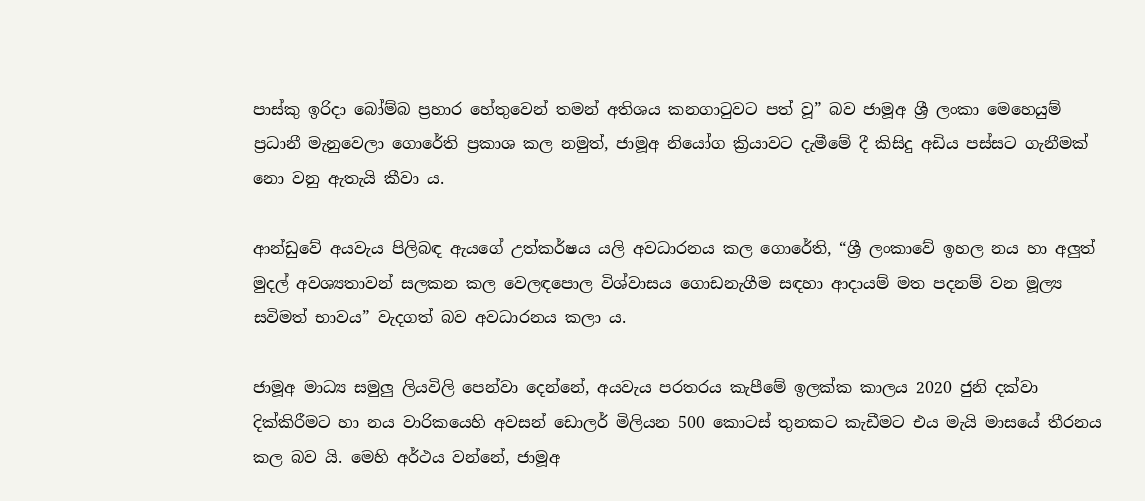පාස්කු ඉරිදා බෝම්බ ප්‍රහාර හේතුවෙන් තමන් අතිශය කනගාටුවට පත් වූ” බව ජාමූඅ ශ්‍රී ලංකා මෙහෙයුම් ප්‍රධානී මැනුවෙලා ගොරේති ප්‍රකාශ කල නමුත්, ජාමූඅ නියෝග ක්‍රියාවට දැමීමේ දී කිසිදු අඩිය පස්සට ගැනීමක් නො වනු ඇතැයි කීවා ය.

ආන්ඩුවේ අයවැය පිලිබඳ ඇයගේ උත්කර්ෂය යලි අවධාරනය කල ගොරේති, “ශ්‍රී ලංකාවේ ඉහල නය හා අලුත් මුදල් අවශ්‍යතාවන් සලකන කල වෙලඳපොල විශ්වාසය ගොඩනැගීම සඳහා ආදායම් මත පදනම් වන මූල්‍ය සවිමත් භාවය” වැදගත් බව අවධාරනය කලා ය.

ජාමූඅ මාධ්‍ය සමුලු ලියවිලි පෙන්වා දෙන්නේ, අයවැය පරතරය කැපීමේ ඉලක්ක කාලය 2020 ජුනි දක්වා දික්කිරීමට හා නය වාරිකයෙහි අවසන් ඩොලර් මිලියන 500 කොටස් තුනකට කැඩීමට එය මැයි මාසයේ තීරනය කල බව යි. මෙහි අර්ථය වන්නේ, ජාමූඅ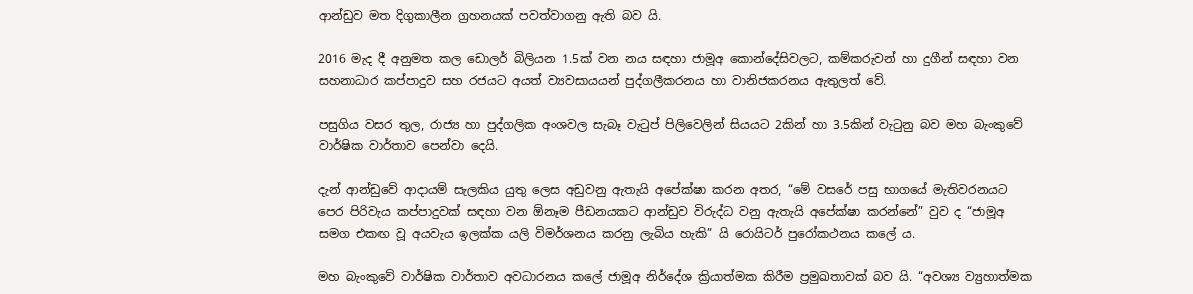ආන්ඩුව මත දිගුකාලීන ග්‍රහනයක් පවත්වාගනු ඇති බව යි.

2016 මැද දී අනුමත කල ඩොලර් බිලියන 1.5ක් වන නය සඳහා ජාමූඅ කොන්දේසිවලට, කම්කරුවන් හා දුගීන් සඳහා වන සහනාධාර කප්පාදුව සහ රජයට අයත් ව්‍යවසායයන් පුද්ගලීකරනය හා වානිජකරනය ඇතුලත් වේ.

පසුගිය වසර තුල, රාජ්‍ය හා පුද්ගලික අංශවල සැබෑ වැටුප් පිලිවෙලින් සියයට 2කින් හා 3.5කින් වැටුනු බව මහ බැංකුවේ වාර්ෂික වාර්තාව පෙන්වා දෙයි.

දැන් ආන්ඩුවේ ආදායම් සැලකිය යුතු ලෙස අඩුවනු ඇතැයි අපේක්ෂා කරන අතර, “මේ වසරේ පසු භාගයේ මැතිවරනයට පෙර පිරිවැය කප්පාදුවක් සඳහා වන ඕනෑම පීඩනයකට ආන්ඩුව විරුද්ධ වනු ඇතැයි අපේක්ෂා කරන්නේ” වුව ද “ජාමූඅ සමග එකඟ වූ අයවැය ඉලක්ක යලි විමර්ශනය කරනු ලැබිය හැකි” යි රොයිටර් පුරෝකථනය කලේ ය.

මහ බැංකුවේ වාර්ෂික වාර්තාව අවධාරනය කලේ ජාමූඅ නිර්දේශ ක්‍රියාත්මක කිරීම ප්‍රමුඛතාවක් බව යි. “අවශ්‍ය ව්‍යුහාත්මක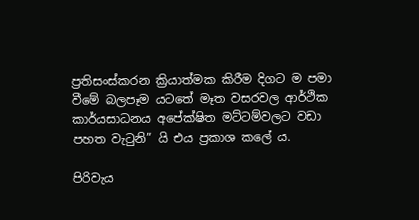ප්‍රතිසංස්කරන ක්‍රියාත්මක කිරීම දිගට ම පමා වීමේ බලපෑම යටතේ මෑත වසරවල ආර්ථික කාර්යසාධනය අපේක්ෂිත මට්ටම්වලට වඩා පහත වැටුනි” යි එය ප්‍රකාශ කලේ ය.

පිරිවැය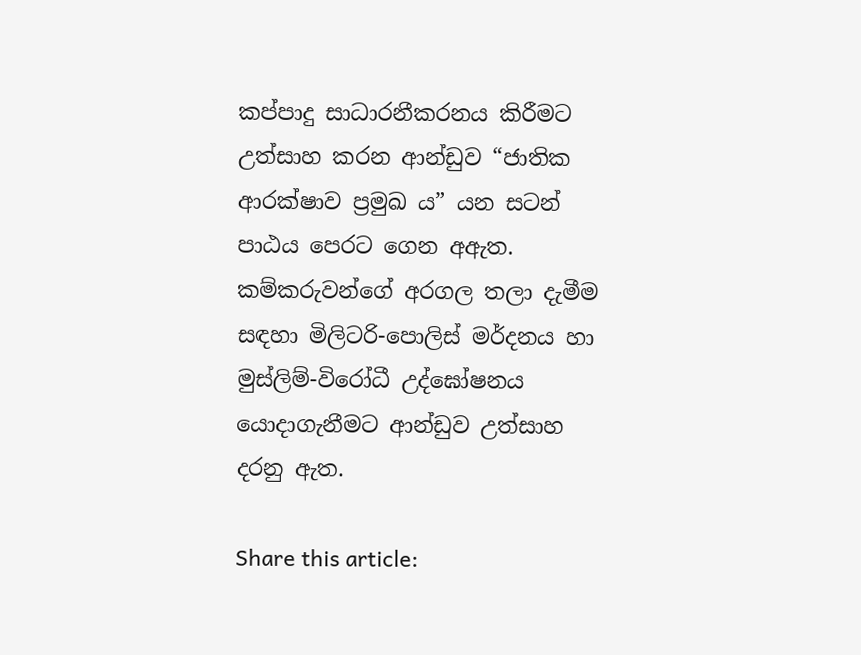කප්පාදු සාධාරනීකරනය කිරීමට උත්සාහ කරන ආන්ඩුව “ජාතික ආරක්ෂාව ප්‍රමුඛ ය” යන සටන් පාඨය පෙරට ගෙන අඇත. කම්කරුවන්ගේ අරගල තලා දැමීම සඳහා මිලිටරි-පොලිස් මර්දනය හා මුස්ලිම්-විරෝධී උද්ඝෝෂනය යොදාගැනීමට ආන්ඩුව උත්සාහ දරනු ඇත.

Share this article: